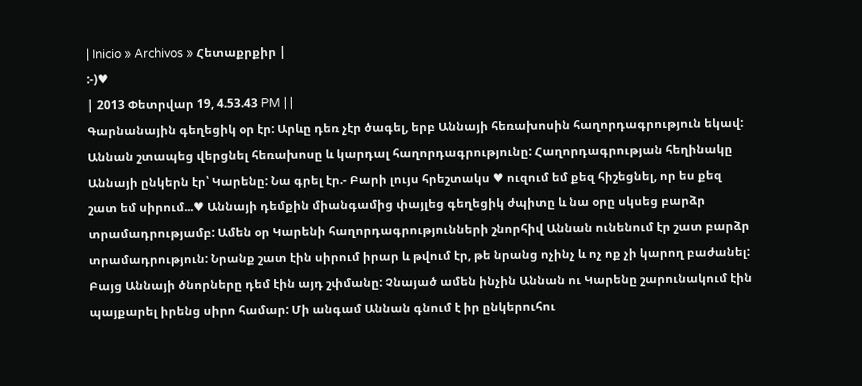| Inicio » Archivos » Հետաքրքիր |
:-)♥
| 2013 Փետրվար 19, 4.53.43 PM | |
Գարնանային գեղեցիկ օր էր: Արևը դեռ չէր ծագել, երբ Աննայի հեռախոսին հաղորդագրություն եկավ: Աննան շտապեց վերցնել հեռախոսը և կարդալ հաղորդագրությունը: Հաղորդագրության հեղինակը Աննայի ընկերն էր՝ Կարենը: Նա գրել էր.- Բարի լույս հրեշտակս ♥ ուզում եմ քեզ հիշեցնել, որ ես քեզ շատ եմ սիրում...♥ Աննայի դեմքին միանգամից փայլեց գեղեցիկ ժպիտը և նա օրը սկսեց բարձր տրամադրությամբ: Ամեն օր Կարենի հաղորդագրությունների շնորհիվ Աննան ունենում էր շատ բարձր տրամադրություն: Նրանք շատ էին սիրում իրար և թվում էր, թե նրանց ոչինչ և ոչ ոք չի կարող բաժանել: Բայց Աննայի ծնորները դեմ էին այդ շփմանը: Չնայած ամեն ինչին Աննան ու Կարենը շարունակում էին պայքարել իրենց սիրո համար: Մի անգամ Աննան գնում է իր ընկերուհու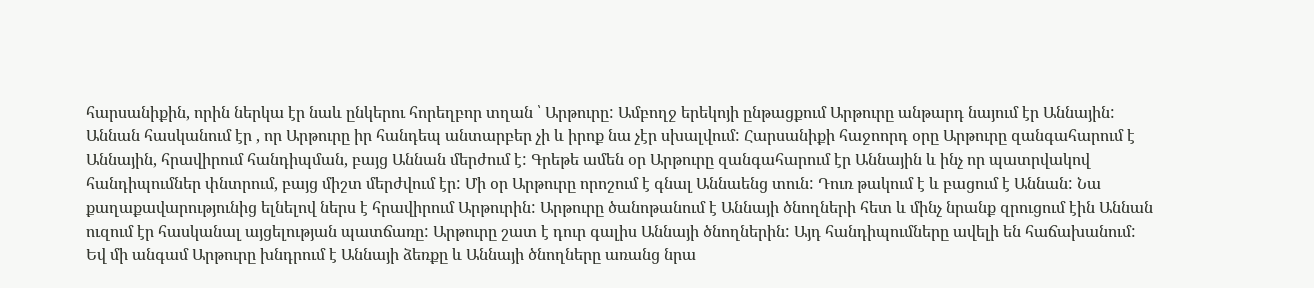հարսանիքին, որին ներկա էր նաև ընկերու հորեղբոր տղան ՝ Արթուրը: Ամբողջ երեկոյի ընթացքում Արթուրը անթարդ նայում էր Աննային: Աննան հասկանում էր , որ Արթուրը իր հանդեպ անտարբեր չի և իրոք նա չէր սխալվում: Հարսանիքի հաջոորդ օրը Արթուրը զանգահարում է Աննային, հրավիրում հանդիպման, բայց Աննան մերժում է: Գրեթե ամեն օր Արթուրը զանգահարում էր Աննային և ինչ որ պատրվակով հանդիպումներ փնտրում, բայց միշտ մերժվում էր: Մի օր Արթուրը որոշում է գնալ Աննաենց տուն: Դուռ թակում է և բացում է Աննան: Նա քաղաքավարությունից ելնելով ներս է հրավիրում Արթուրին: Արթուրը ծանոթանում է Աննայի ծնողների հետ և մինչ նրանք զրուցում էին Աննան ուզում էր հասկանալ այցելության պատճառը: Արթուրը շատ է դուր գալիս Աննայի ծնողներին: Այդ հանդիպումները ավելի են հաճախանում: Եվ մի անգամ Արթուրը խնդրում է Աննայի ձեռքը և Աննայի ծնողները առանց նրա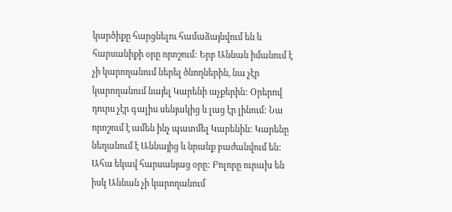կարծիքը հարցնելու համաձայնվում են և հարսանիքի օրը որոշում: Երբ Աննան իմանում է չի կարողանում ներել ծնողներին, նա չէր կարողանում նայել Կարենի աչքերին: Օրերով դուրս չէր գալիս սենյակից և լաց էր լինում: Նա որոշում է ամեն ինչ պատմել Կարենին: Կարենը նեղանում է Աննայից և նրանք բաժանվում են: Ահա եկավ հարսանյաց օրը: Բոլորը ուրախ են իսկ Աննան չի կարողանում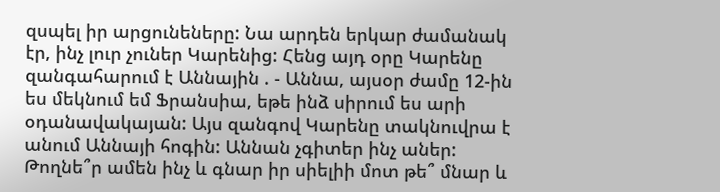զսպել իր արցունեները: Նա արդեն երկար ժամանակ էր, ինչ լուր չուներ Կարենից: Հենց այդ օրը Կարենը զանգահարում է Աննային . - Աննա, այսօր ժամը 12-ին ես մեկնում եմ Ֆրանսիա, եթե ինձ սիրում ես արի օդանավակայան: Այս զանգով Կարենը տակնուվրա է անում Աննայի հոգին: Աննան չգիտեր ինչ աներ: Թողնե՞ր ամեն ինչ և գնար իր սիելիի մոտ թե՞ մնար և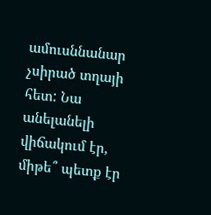ամուսննանար չսիրած տղայի հետ: Նա անելանելի վիճակում էր, միթե՞ պետք էր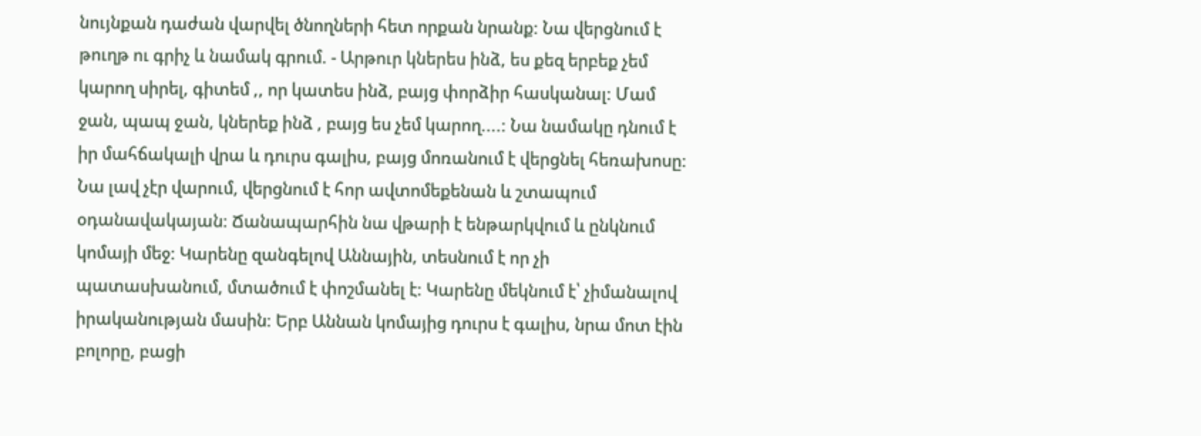նույնքան դաժան վարվել ծնողների հետ որքան նրանք: Նա վերցնում է թուղթ ու գրիչ և նամակ գրում. - Արթուր կներես ինձ, ես քեզ երբեք չեմ կարող սիրել, գիտեմ ,, որ կատես ինձ, բայց փորձիր հասկանալ: Մամ ջան, պապ ջան, կներեք ինձ , բայց ես չեմ կարող....: Նա նամակը դնում է իր մահճակալի վրա և դուրս գալիս, բայց մոռանում է վերցնել հեռախոսը: Նա լավ չէր վարում, վերցնում է հոր ավտոմեքենան և շտապում օդանավակայան: Ճանապարհին նա վթարի է ենթարկվում և ընկնում կոմայի մեջ: Կարենը զանգելով Աննային, տեսնում է որ չի պատասխանում, մտածում է փոշմանել է: Կարենը մեկնում է՝ չիմանալով իրականության մասին: Երբ Աննան կոմայից դուրս է գալիս, նրա մոտ էին բոլորը, բացի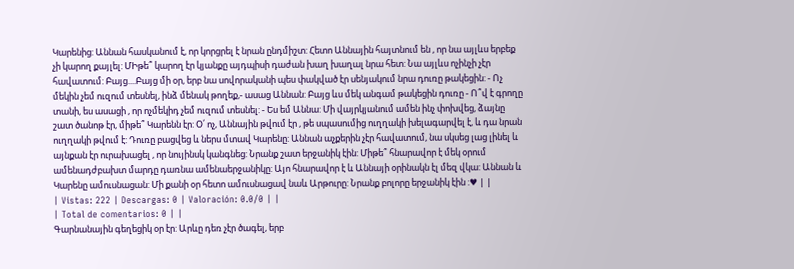Կարենից: Աննան հասկանում է, որ կորցրել է նրան ընդմիշտ: Հետո Աննային հայտնում են , որ նա այլևս երբեք չի կարող քայլել: ՄԻթե՞ կարող էր կյանքը այդպիսի դաժան խաղ խաղալ նրա հետ: Նա այլևս ոչինչի չէր հավատում: Բայց....Բայց մի օր, երբ նա սովորականի պես փակված էր սենյակում նրա դուռը թակեցին: - Ոչ մեկին չեմ ուզում տեսնել, ինձ մենակ թողեք,- ասաց Աննան: Բայց ևս մեկ անգամ թակեցին դուռը - Ո՞վ է գրողը տանի, ես ասացի , որ ոչմեկիդ չեմ ուզում տեսնել: - Ես եմ Աննա: Մի վայրկյանում ամեն ինչ փոխվեց, ձայնը շատ ծանոթ էր, միթե՞ Կարենն էր: Օ՛ ոչ, Աննային թվում էր , թե սպասումից ուղղակի խելագարվել է, և դա նրան ուղղակի թվում է: Դուռը բացվեց և ներս մտավ Կարենը: Աննան աչքերին չէր հավատում, նա սկսեց լաց լինել և այնքան էր ուրախացել , որ նույինսկ կանգնեց: Նրանք շատ երջանիկ էին: Միթե՞ հնարավոր է մեկ օրում ամենադժբախտ մարդը դառնա ամենաերջանիկը: Այո հնարավոր է և Աննայի օրինակն էլ մեզ վկա: Աննան և Կարենը ամուսնացան: Մի քանի օր հետո ամուսնացավ նաև Արթուրը: Նրանք բոլորը երջանիկ էին :♥ | |
| Vistas: 222 | Descargas: 0 | Valoración: 0.0/0 | |
| Total de comentarios: 0 | |
Գարնանային գեղեցիկ օր էր: Արևը դեռ չէր ծագել, երբ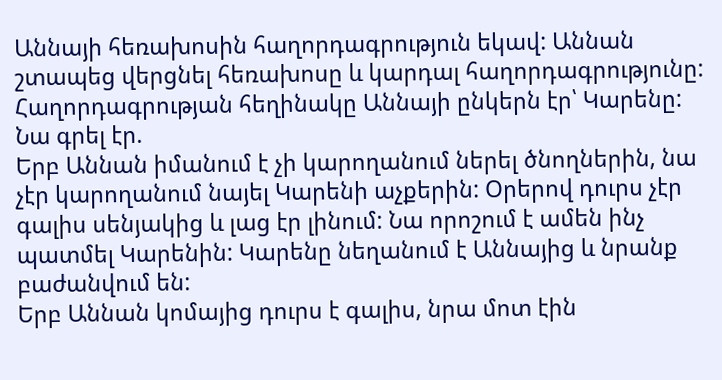Աննայի հեռախոսին հաղորդագրություն եկավ: Աննան շտապեց վերցնել հեռախոսը և կարդալ հաղորդագրությունը: Հաղորդագրության հեղինակը Աննայի ընկերն էր՝ Կարենը: Նա գրել էր.
Երբ Աննան իմանում է չի կարողանում ներել ծնողներին, նա չէր կարողանում նայել Կարենի աչքերին: Օրերով դուրս չէր գալիս սենյակից և լաց էր լինում: Նա որոշում է ամեն ինչ պատմել Կարենին: Կարենը նեղանում է Աննայից և նրանք բաժանվում են:
Երբ Աննան կոմայից դուրս է գալիս, նրա մոտ էին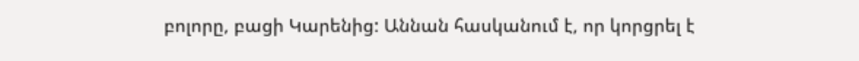բոլորը, բացի Կարենից: Աննան հասկանում է, որ կորցրել է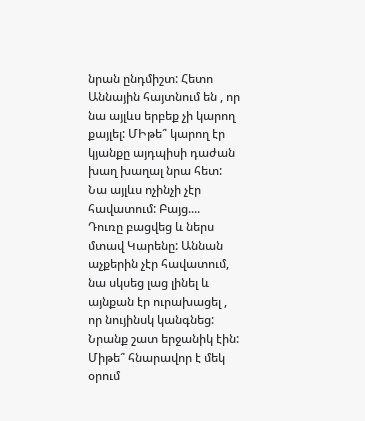նրան ընդմիշտ: Հետո Աննային հայտնում են , որ նա այլևս երբեք չի կարող քայլել: ՄԻթե՞ կարող էր կյանքը այդպիսի դաժան խաղ խաղալ նրա հետ: Նա այլևս ոչինչի չէր հավատում: Բայց....
Դուռը բացվեց և ներս մտավ Կարենը: Աննան աչքերին չէր հավատում, նա սկսեց լաց լինել և այնքան էր ուրախացել , որ նույինսկ կանգնեց: Նրանք շատ երջանիկ էին: Միթե՞ հնարավոր է մեկ օրում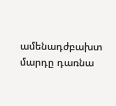ամենադժբախտ մարդը դառնա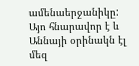ամենաերջանիկը: Այո հնարավոր է և Աննայի օրինակն էլ մեզ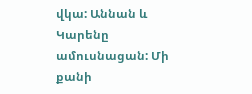վկա: Աննան և Կարենը ամուսնացան: Մի քանի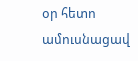օր հետո ամուսնացավ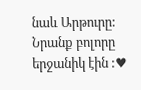նաև Արթուրը: Նրանք բոլորը երջանիկ էին :♥